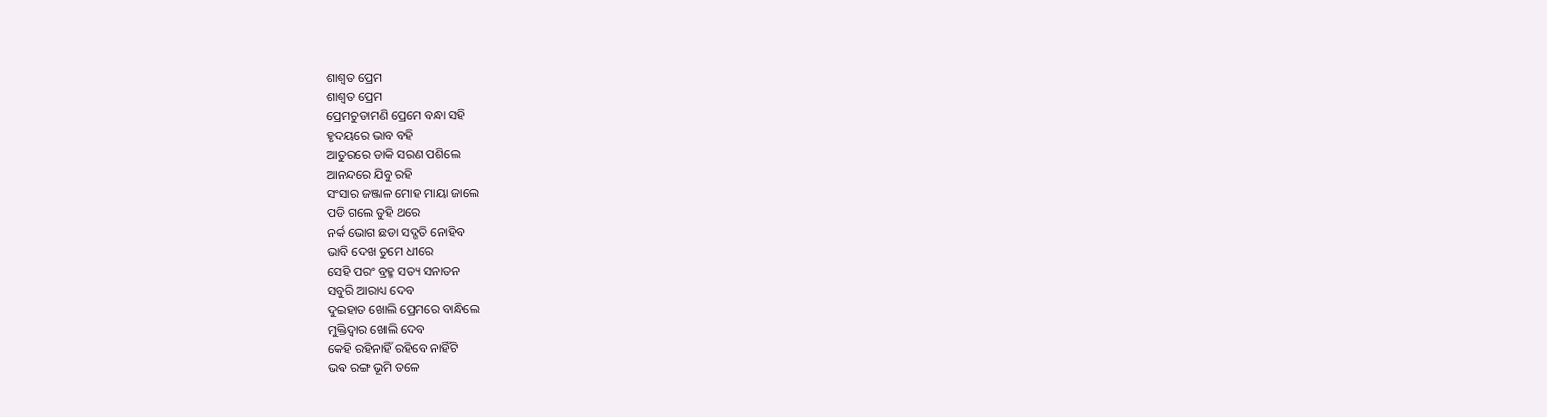ଶାଶ୍ୱତ ପ୍ରେମ
ଶାଶ୍ୱତ ପ୍ରେମ
ପ୍ରେମଚୁଡାମଣି ପ୍ରେମେ ବନ୍ଧା ସହି
ହୃଦୟରେ ଭାବ ବହି
ଆତୁରରେ ଡାକି ସରଣ ପଶିଲେ
ଆନନ୍ଦରେ ଯିବୁ ରହି
ସଂସାର ଜଞ୍ଜାଳ ମୋହ ମାୟା ଜାଲେ
ପଡି ଗଲେ ତୁହି ଥରେ
ନର୍କ ଭୋଗ ଛଡା ସଦ୍ଗତି ନୋହିବ
ଭାବି ଦେଖ ତୁମେ ଧୀରେ
ସେହି ପରଂ ବ୍ରହ୍ମ ସତ୍ୟ ସନାତନ
ସବୁରି ଆରାଧ୍ୟ ଦେବ
ଦୁଇହାତ ଖୋଲି ପ୍ରେମରେ ବାନ୍ଧିଲେ
ମୁକ୍ତିଦ୍ୱାର ଖୋଲି ଦେବ
କେହି ରହିନାହିଁ ରହିବେ ନାହିଁଟି
ଭଵ ରଙ୍ଗ ଭୂମି ତଳେ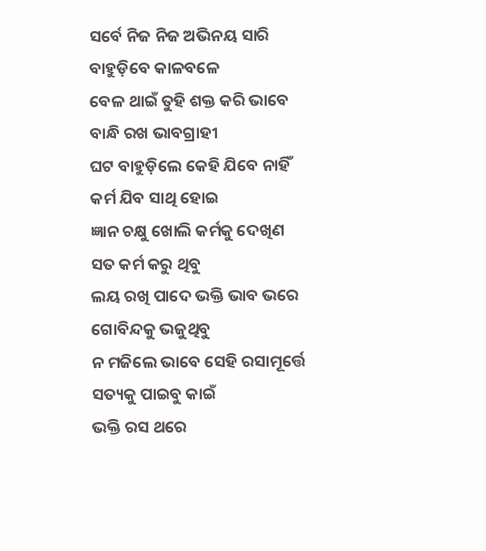ସର୍ବେ ନିଜ ନିଜ ଅଭିନୟ ସାରି
ବାହୁଡ଼ିବେ କାଳବଳେ
ବେଳ ଥାଇଁ ତୁହି ଶକ୍ତ କରି ଭାବେ
ବାନ୍ଧି ରଖ ଭାବଗ୍ରାହୀ
ଘଟ ବାହୁଡ଼ିଲେ କେହି ଯିବେ ନାହିଁ
କର୍ମ ଯିବ ସାଥି ହୋଇ
ଜ୍ଞାନ ଚକ୍ଷୁ ଖୋଲି କର୍ମକୁ ଦେଖିଣ
ସତ କର୍ମ କରୁ ଥିବୁ
ଲୟ ରଖି ପାଦେ ଭକ୍ତି ଭାବ ଭରେ
ଗୋବିନ୍ଦକୁ ଭଜୁଥିବୁ
ନ ମଜିଲେ ଭାବେ ସେହି ରସାମୂର୍ତ୍ତେ
ସତ୍ୟକୁ ପାଇବୁ କାଇଁ
ଭକ୍ତି ରସ ଥରେ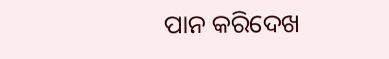ପାନ କରିଦେଖ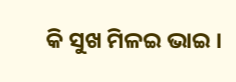କି ସୁଖ ମିଳଇ ଭାଇ ।